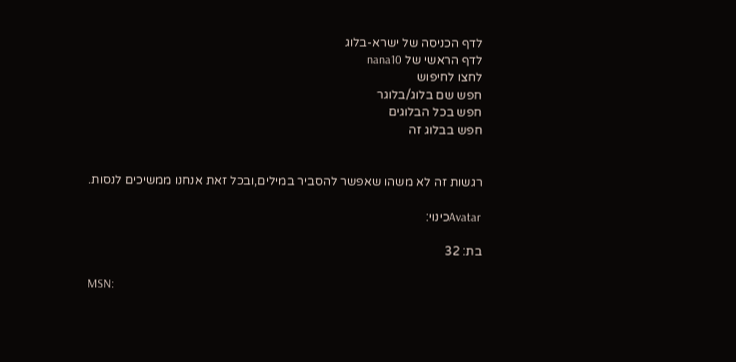לדף הכניסה של ישרא-בלוג
לדף הראשי של nana10
לחצו לחיפוש
חפש שם בלוג/בלוגר
חפש בכל הבלוגים
חפש בבלוג זה


רגשות זה לא משהו שאפשר להסביר במילים,ובכל זאת אנחנו ממשיכים לנסות.

Avatarכינוי:

בת: 32

MSN: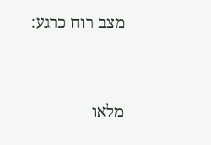מצב רוח כרגע:



מלאו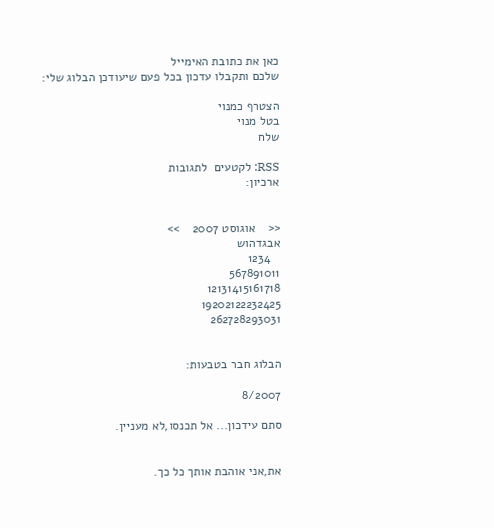כאן את כתובת האימייל
שלכם ותקבלו עדכון בכל פעם שיעודכן הבלוג שלי:

הצטרף כמנוי
בטל מנוי
שלח

RSS: לקטעים  לתגובות
ארכיון:


<<    אוגוסט 2007    >>
אבגדהוש
   1234
567891011
12131415161718
19202122232425
262728293031


הבלוג חבר בטבעות:

8/2007

סתם עידכון... אל תכנסו,לא מעניין.


את,אני אוהבת אותך כל כך.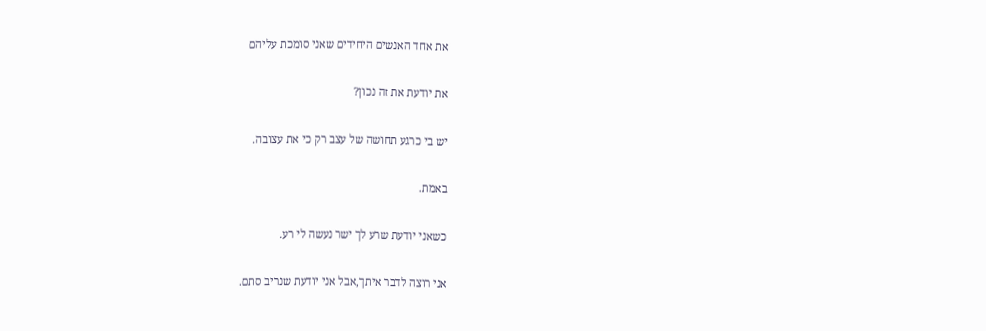את אחד האנשים היחידים שאני סומכת עליהם

את יודעת את זה נכון?

יש בי כרגע תחושה של עצב רק כי את עצובה.

באמת.

כשאני יודעת שרע לך ישר נעשה לי רע.

אני רוצה לדבר איתך,אבל אני יודעת שנריב סתם.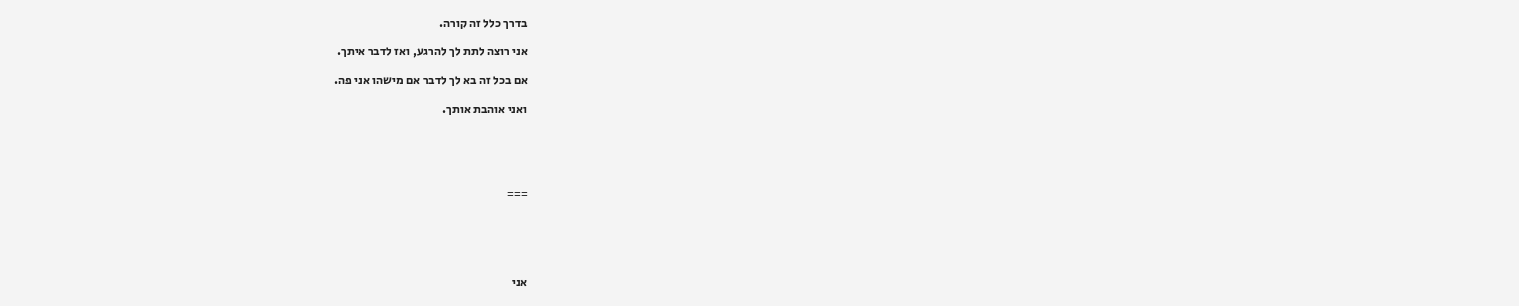בדרך כלל זה קורה.

אני רוצה לתת לך להרגע, ואז לדבר איתך.

אם בכל זה בא לך לדבר אם מישהו אני פה.

ואני אוהבת אותך.





===





אני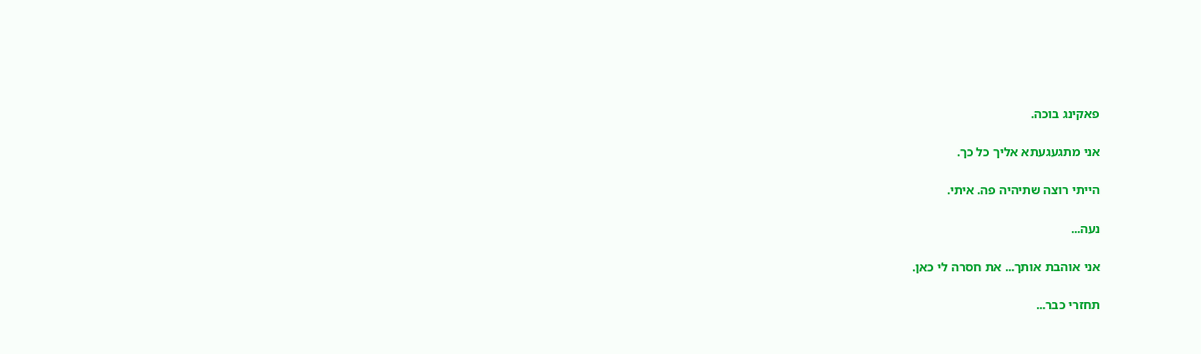פאקינג בוכה.

אני מתגעגעתא אליך כל כך.

הייתי רוצה שתיהיה פה. איתי.

נעה...

אני אוהבת אותך... את חסרה לי כאן.

תחזרי כבר...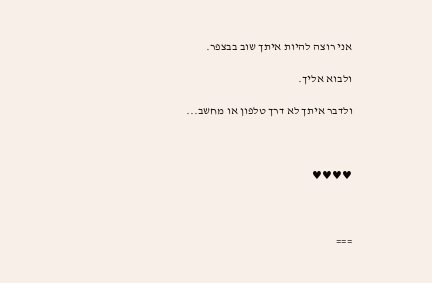אני רוצה להיות איתך שוב בבצפר.

ולבוא אליך.

ולדבר איתך לא דרך טלפון או מחשב...



♥♥♥♥



===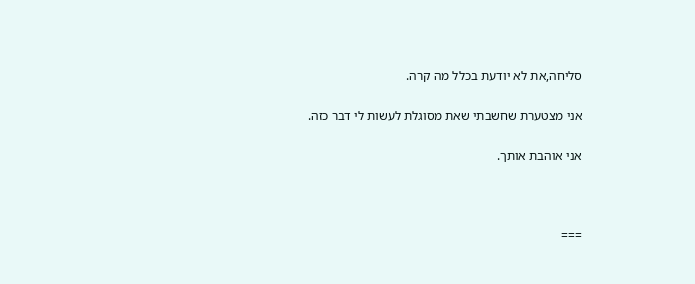סליחה,את לא יודעת בכלל מה קרה.

אני מצטערת שחשבתי שאת מסוגלת לעשות לי דבר כזה.

אני אוהבת אותך.



===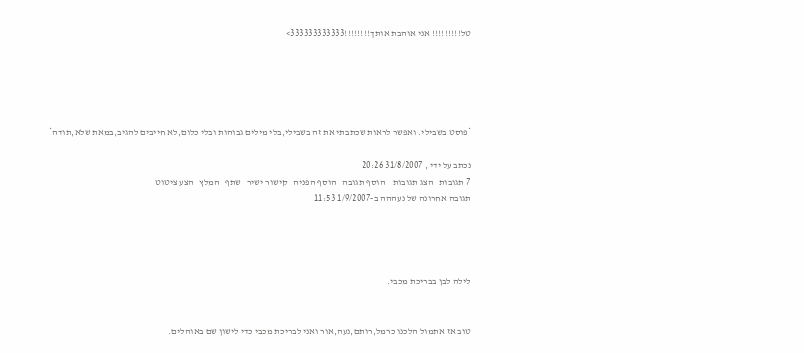טל!!!!!!!!! אני אוהבת אותך!!!!!!!!333333333333>





*פוסט בשבילי. ואפשר לראות שכתבתי את זה בשבילי,בלי מילים גבוהות ובלי כלום,לא חייבים להגיב,במאת שלא,תודה*

נכתב על ידי , 31/8/2007 20:26
7 תגובות   הצג תגובות    הוסף תגובה   הוסף הפניה   קישור ישיר   שתף   המלץ   הצע ציטוט
תגובה אחרונה של נעההה ב-1/9/2007 11:53




לילה לבן בבריכת מכבי.


טוב אז אתמול הלכנו כרמל,רותם,נעה,אור ואני לבריכת מכבי כדי לישון שם באוהלים.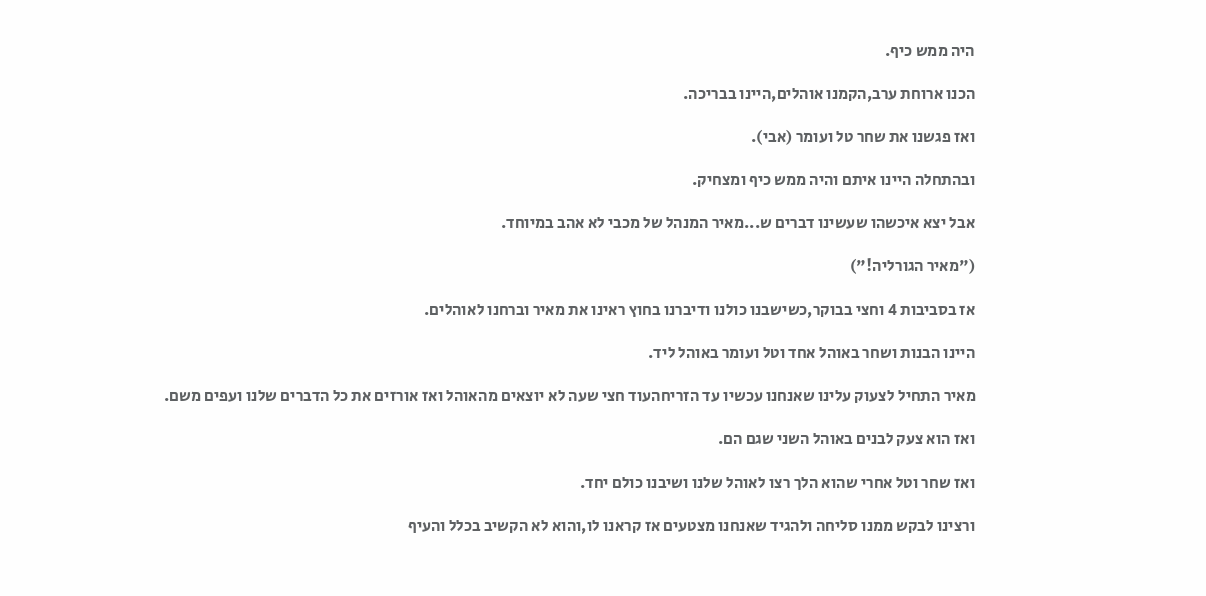היה ממש כיף.

הכנו ארוחת ערב,הקמנו אוהלים,היינו בבריכה.

ואז פגשנו את שחר טל ועומר (אבי).

ובהתחלה היינו איתם והיה ממש כיף ומצחיק.

אבל יצא איכשהו שעשינו דברים ש...מאיר המנהל של מכבי לא אהב במיוחד.

("מאיר הגורליה!")

אז בסביבות 4 וחצי בבוקר,כשישבנו כולנו ודיברנו בחוץ ראינו את מאיר וברחנו לאוהלים.

היינו הבנות ושחר באוהל אחד וטל ועומר באוהל ליד.

מאיר התחיל לצעוק עלינו שאנחנו עכשיו עד הזריחהעוד חצי שעה לא יוצאים מהאוהל ואז אורזים את כל הדברים שלנו ועפים משם.

ואז הוא צעק לבנים באוהל השני שגם הם.

ואז שחר וטל אחרי שהוא הלך רצו לאוהל שלנו ושיבנו כולם יחד.

ורצינו לבקש ממנו סליחה ולהגיד שאנחנו מצטעים אז קראנו לו,והוא לא הקשיב בכלל והעיף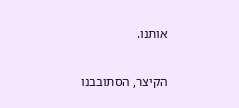אותנו.

הקיצר, הסתובבנו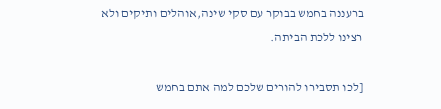ברעננה בחמש בבוקר עם סקי שינה,אוהלים ותיקים ולא רצינו ללכת הביתה.

[לכו תסבירו להורים שלכם למה אתם בחמש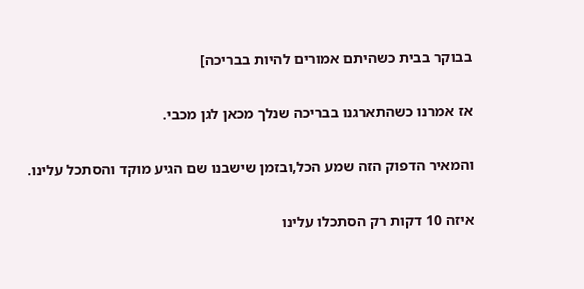בבוקר בבית כשהיתם אמורים להיות בבריכה]

אז אמרנו כשהתארגנו בבריכה שנלך מכאן לגן מכבי.

והמאיר הדפוק הזה שמע הכל,ובזמן שישבנו שם הגיע מוקד והסתכל עלינו.

איזה 10 דקות רק הסתכלו עלינו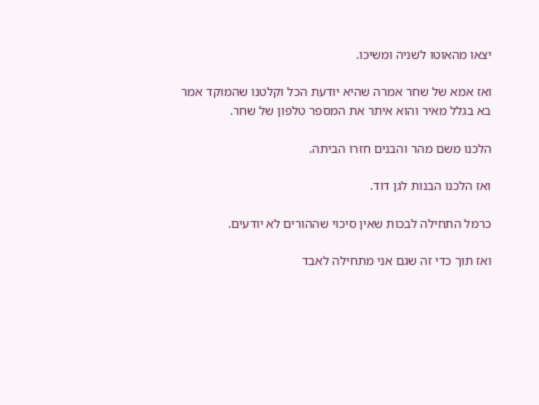יצאו מהאוטו לשניה ומשיכו.

ואז אמא של שחר אמרה שהיא יודעת הכל וקלטנו שהמוקד אמר בא בגלל מאיר והוא איתר את המספר טלפון של שחר.

הלכנו משם מהר והבנים חזרו הביתה.

ואז הלכנו הבנות לגן דוד.

כרמל התחילה לבכות שאין סיכוי שההורים לא יודעים.

ואז תוך כדי זה שגם אני מתחילה לאבד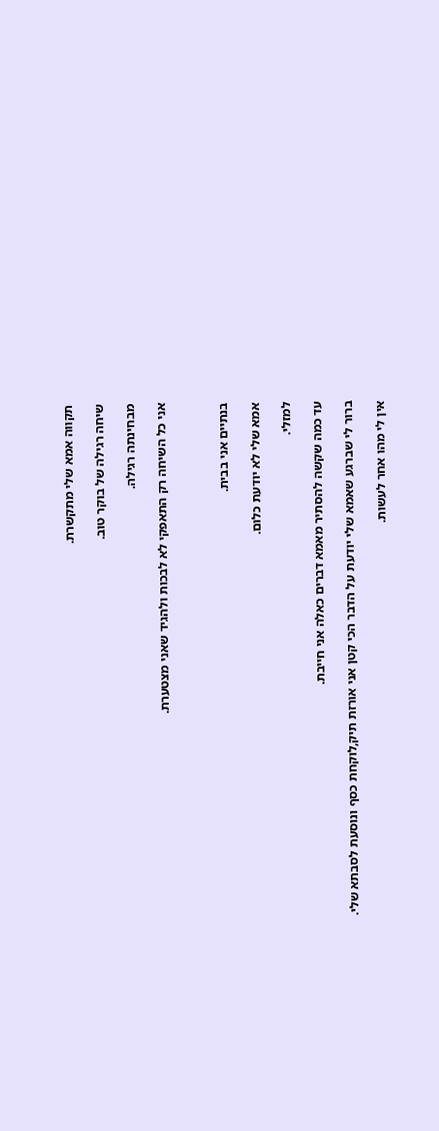תקווה אמא שלי מתקשרת.

שיחה רגילה של בוקר טוב.

מבחינתה רגילה.

אני כל השיחה רק התאפקי לא לבכות ולהגיד שאני מצטערת.



בנתיים אני בבית.

אמא שלי לא יודעת כלום.

למזלי.

עד כמה שקשה להסתיר מאמא דברים כאלה אני חייבת.

ברור לי שברגע שאמא שלי יודעת על הדבר הכי קטן אני אורזת תיק,לוקחת כסף ונוסעת לסבתא שלי.

אין לי מהו אחר לעשות.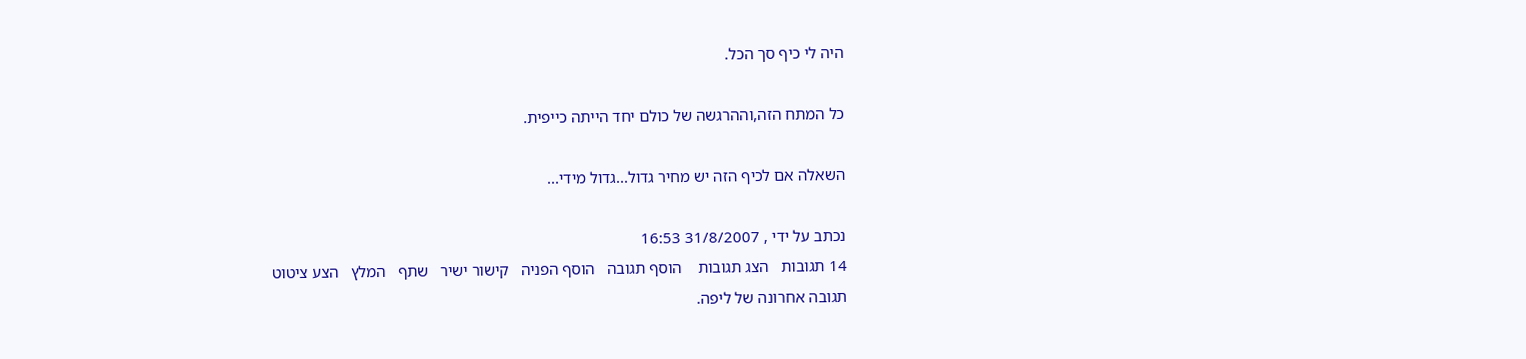היה לי כיף סך הכל.

כל המתח הזה,וההרגשה של כולם יחד הייתה כייפית.

השאלה אם לכיף הזה יש מחיר גדול...גדול מידי...

נכתב על ידי , 31/8/2007 16:53
14 תגובות   הצג תגובות    הוסף תגובה   הוסף הפניה   קישור ישיר   שתף   המלץ   הצע ציטוט
תגובה אחרונה של ליפה.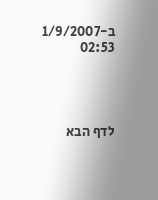ב-1/9/2007 02:53




לדף הבא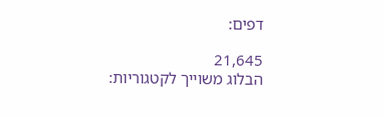דפים:

21,645
הבלוג משוייך לקטגוריות: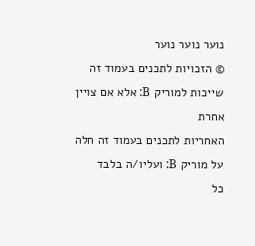נוער נוער נוער
© הזכויות לתכנים בעמוד זה שייכות למוריק B: אלא אם צויין אחרת
האחריות לתכנים בעמוד זה חלה על מוריק B: ועליו/ה בלבד
כל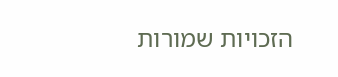הזכויות שמורות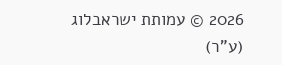2026 © עמותת ישראבלוג (ע"ר)